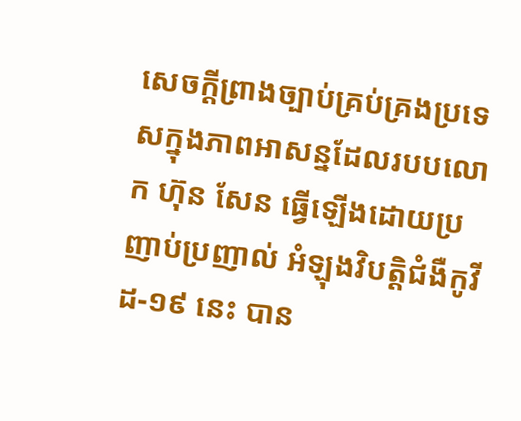សេចក្ដីព្រាងច្បាប់គ្រប់គ្រងប្រទេសក្នុងភាពអាសន្នដែលរបបលោក ហ៊ុន សែន ធ្វើឡើងដោយប្រញាប់ប្រញាល់ អំឡុងវិបត្តិជំងឺកូវីដ-១៩ នេះ បាន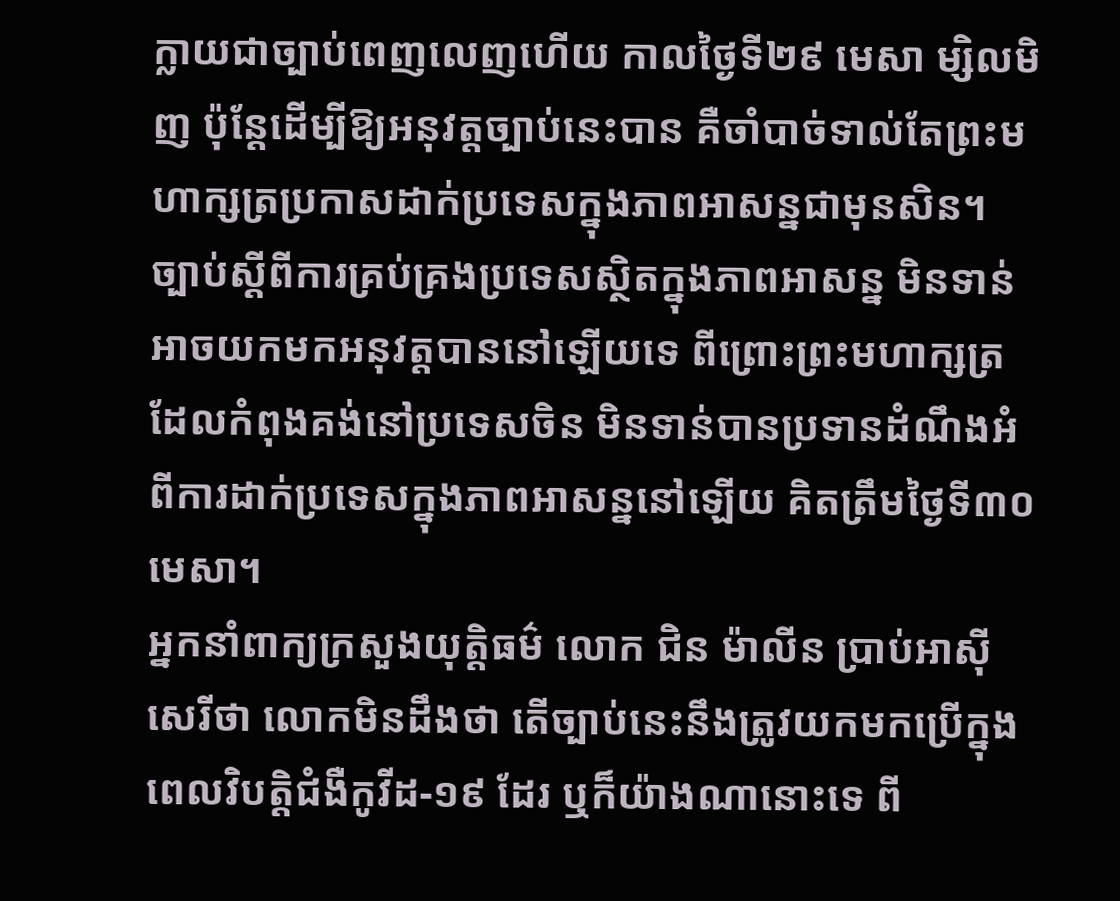ក្លាយជាច្បាប់ពេញលេញហើយ កាលថ្ងៃទី២៩ មេសា ម្សិលមិញ ប៉ុន្តែដើម្បីឱ្យអនុវត្តច្បាប់នេះបាន គឺចាំបាច់ទាល់តែព្រះមហាក្សត្រប្រកាសដាក់ប្រទេសក្នុងភាពអាសន្នជាមុនសិន។
ច្បាប់ស្ដីពីការគ្រប់គ្រងប្រទេសស្ថិតក្នុងភាពអាសន្ន មិនទាន់អាចយកមកអនុវត្តបាននៅឡើយទេ ពីព្រោះព្រះមហាក្សត្រដែលកំពុងគង់នៅប្រទេសចិន មិនទាន់បានប្រទានដំណឹងអំពីការដាក់ប្រទេសក្នុងភាពអាសន្ននៅឡើយ គិតត្រឹមថ្ងៃទី៣០ មេសា។
អ្នកនាំពាក្យក្រសួងយុត្តិធម៌ លោក ជិន ម៉ាលីន ប្រាប់អាស៊ីសេរីថា លោកមិនដឹងថា តើច្បាប់នេះនឹងត្រូវយកមកប្រើក្នុងពេលវិបត្តិជំងឺកូវីដ-១៩ ដែរ ឬក៏យ៉ាងណានោះទេ ពី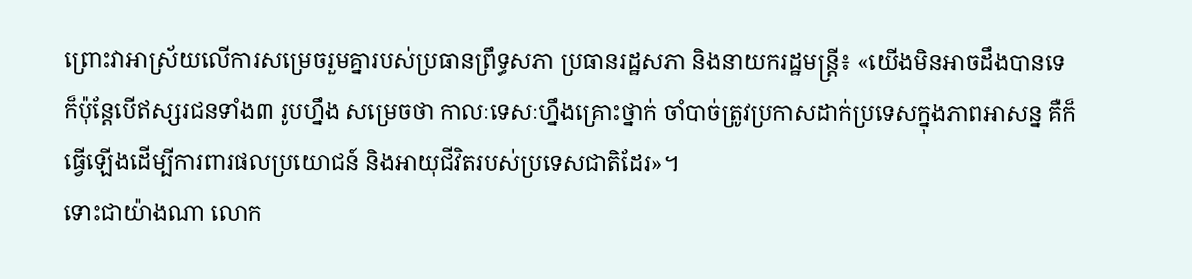ព្រោះវាអាស្រ័យលើការសម្រេចរួមគ្នារបស់ប្រធានព្រឹទ្ធសភា ប្រធានរដ្ឋសភា និងនាយករដ្ឋមន្ត្រី៖ «យើងមិនអាចដឹងបានទេ ក៏ប៉ុន្តែបើឥស្សរជនទាំង៣ រូបហ្នឹង សម្រេចថា កាលៈទេសៈហ្នឹងគ្រោះថ្នាក់ ចាំបាច់ត្រូវប្រកាសដាក់ប្រទេសក្នុងភាពអាសន្ន គឺក៏ធ្វើឡើងដើម្បីការពារផលប្រយោជន៍ និងអាយុជីវិតរបស់ប្រទេសជាតិដែរ»។
ទោះជាយ៉ាងណា លោក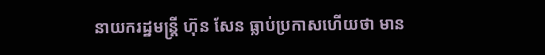នាយករដ្ឋមន្ត្រី ហ៊ុន សែន ធ្លាប់ប្រកាសហើយថា មាន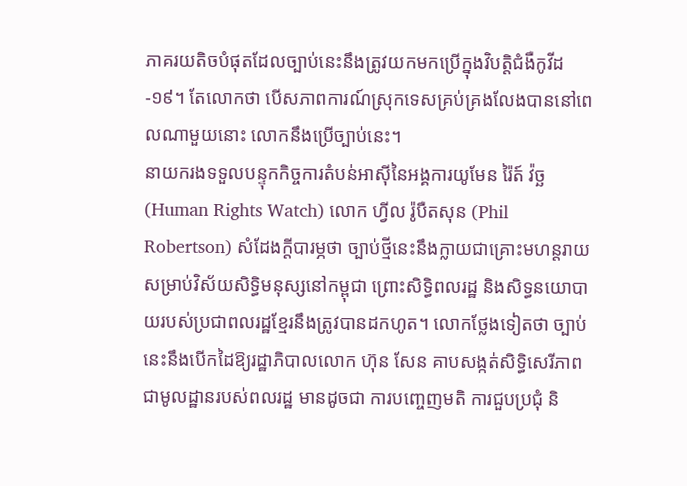ភាគរយតិចបំផុតដែលច្បាប់នេះនឹងត្រូវយកមកប្រើក្នុងវិបត្តិជំងឺកូវីដ-១៩។ តែលោកថា បើសភាពការណ៍ស្រុកទេសគ្រប់គ្រងលែងបាននៅពេលណាមួយនោះ លោកនឹងប្រើច្បាប់នេះ។
នាយករងទទួលបន្ទុកកិច្ចការតំបន់អាស៊ីនៃអង្គការយូមែន រ៉ៃត៍ វ៉ច្ឆ (Human Rights Watch) លោក ហ្វីល រ៉ូបឺតសុន (Phil Robertson) សំដែងក្តីបារម្ភថា ច្បាប់ថ្មីនេះនឹងក្លាយជាគ្រោះមហន្តរាយសម្រាប់វិស័យសិទ្ធិមនុស្សនៅកម្ពុជា ព្រោះសិទ្ធិពលរដ្ឋ និងសិទ្ធនយោបាយរបស់ប្រជាពលរដ្ឋខ្មែរនឹងត្រូវបានដកហូត។ លោកថ្លែងទៀតថា ច្បាប់នេះនឹងបើកដៃឱ្យរដ្ឋាភិបាលលោក ហ៊ុន សែន គាបសង្កត់សិទ្ធិសេរីភាពជាមូលដ្ឋានរបស់ពលរដ្ឋ មានដូចជា ការបញ្ចេញមតិ ការជួបប្រជុំ និ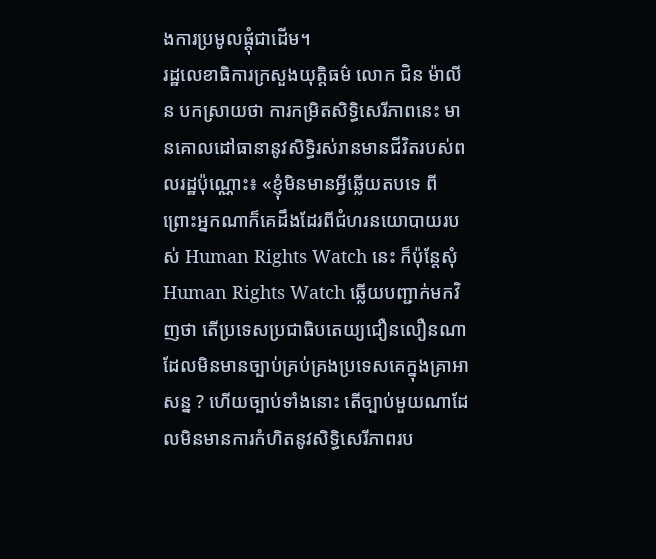ងការប្រមូលផ្តុំជាដើម។
រដ្ឋលេខាធិការក្រសួងយុត្តិធម៌ លោក ជិន ម៉ាលីន បកស្រាយថា ការកម្រិតសិទ្ធិសេរីភាពនេះ មានគោលដៅធានានូវសិទ្ធិរស់រានមានជីវិតរបស់ពលរដ្ឋប៉ុណ្ណោះ៖ «ខ្ញុំមិនមានអ្វីឆ្លើយតបទេ ពីព្រោះអ្នកណាក៏គេដឹងដែរពីជំហរនយោបាយរបស់ Human Rights Watch នេះ ក៏ប៉ុន្តែសុំ Human Rights Watch ឆ្លើយបញ្ជាក់មកវិញថា តើប្រទេសប្រជាធិបតេយ្យជឿនលឿនណាដែលមិនមានច្បាប់គ្រប់គ្រងប្រទេសគេក្នុងគ្រាអាសន្ន ? ហើយច្បាប់ទាំងនោះ តើច្បាប់មួយណាដែលមិនមានការកំហិតនូវសិទ្ធិសេរីភាពរប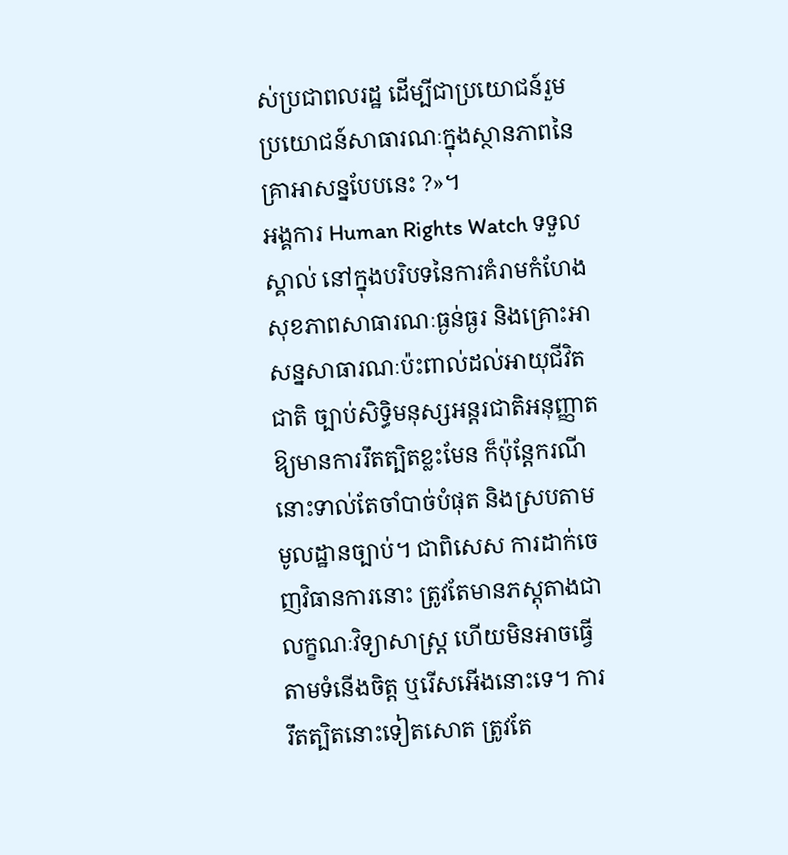ស់ប្រជាពលរដ្ឋ ដើម្បីជាប្រយោជន៍រួម ប្រយោជន៍សាធារណៈក្នុងស្ថានភាពនៃគ្រាអាសន្នបែបនេះ ?»។
អង្គការ Human Rights Watch ទទួលស្គាល់ នៅក្នុងបរិបទនៃការគំរាមកំហែងសុខភាពសាធារណៈធ្ងន់ធ្ងរ និងគ្រោះអាសន្នសាធារណៈប៉ះពាល់ដល់អាយុជីវិតជាតិ ច្បាប់សិទ្ធិមនុស្សអន្តរជាតិអនុញ្ញាតឱ្យមានការរឹតត្បិតខ្លះមែន ក៏ប៉ុន្តែករណីនោះទាល់តែចាំបាច់បំផុត និងស្របតាមមូលដ្ឋានច្បាប់។ ជាពិសេស ការដាក់ចេញវិធានការនោះ ត្រូវតែមានភស្តុតាងជាលក្ខណៈវិទ្យាសាស្ត្រ ហើយមិនអាចធ្វើតាមទំនើងចិត្ត ឬរើសអើងនោះទេ។ ការរឹតត្បិតនោះទៀតសោត ត្រូវតែ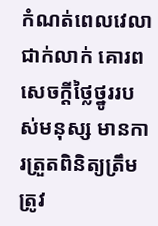កំណត់ពេលវេលាជាក់លាក់ គោរពសេចក្ដីថ្លៃថ្នូររបស់មនុស្ស មានការត្រួតពិនិត្យត្រឹមត្រូវ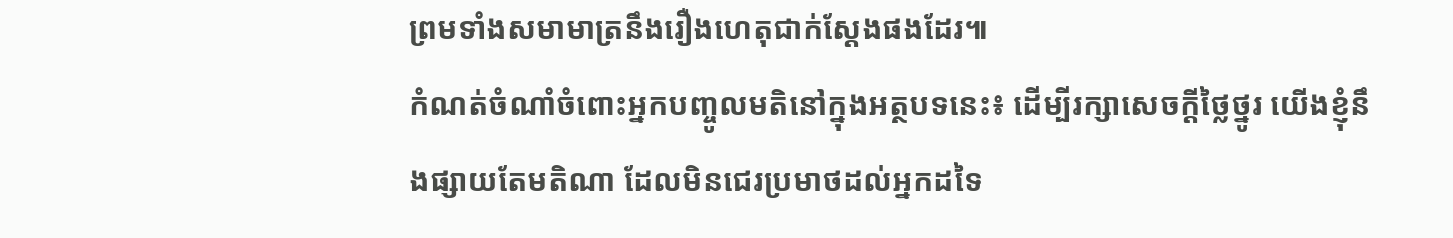ព្រមទាំងសមាមាត្រនឹងរឿងហេតុជាក់ស្ដែងផងដែរ៕
កំណត់ចំណាំចំពោះអ្នកបញ្ចូលមតិនៅក្នុងអត្ថបទនេះ៖ ដើម្បីរក្សាសេចក្ដីថ្លៃថ្នូរ យើងខ្ញុំនឹងផ្សាយតែមតិណា ដែលមិនជេរប្រមាថដល់អ្នកដទៃ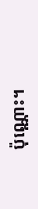ប៉ុណ្ណោះ។